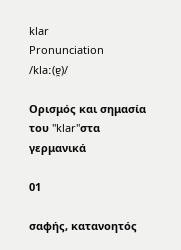klar
Pronunciation
/klaː(ɐ̯)/

Ορισμός και σημασία του "klar"στα γερμανικά

01

σαφής, κατανοητός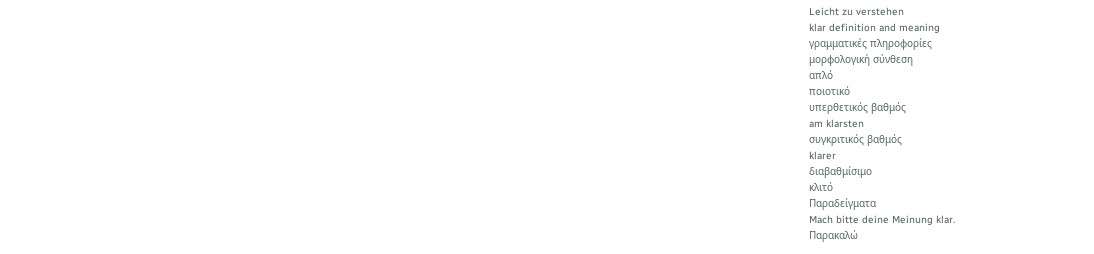Leicht zu verstehen
klar definition and meaning
γραμματικές πληροφορίες
μορφολογική σύνθεση
απλό
ποιοτικό
υπερθετικός βαθμός
am klarsten
συγκριτικός βαθμός
klarer
διαβαθμίσιμο
κλιτό
Παραδείγματα
Mach bitte deine Meinung klar.
Παρακαλώ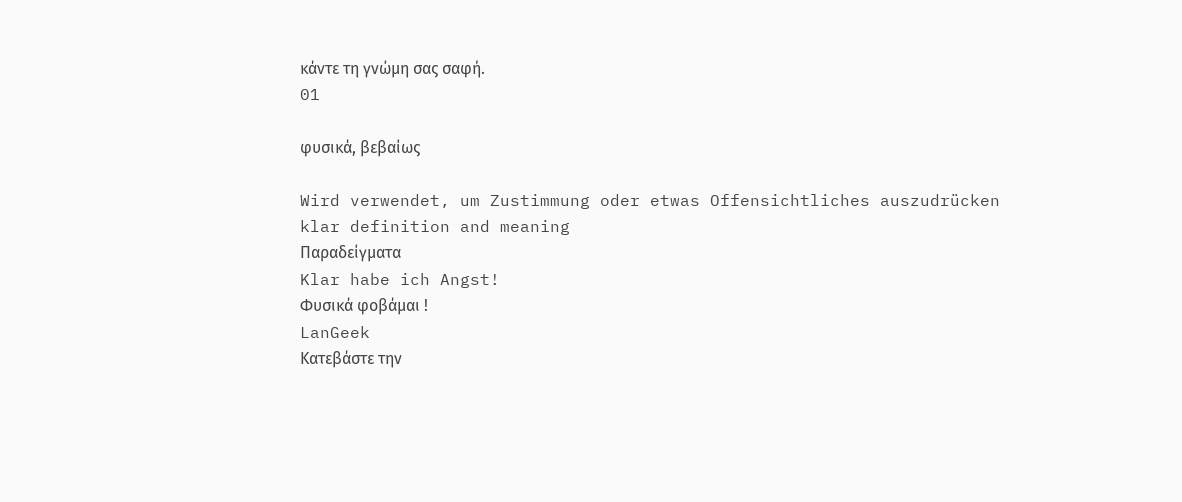κάντε τη γνώμη σας σαφή.
01

φυσικά, βεβαίως

Wird verwendet, um Zustimmung oder etwas Offensichtliches auszudrücken
klar definition and meaning
Παραδείγματα
Klar habe ich Angst!
Φυσικά φοβάμαι !
LanGeek
Κατεβάστε την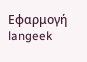Εφαρμογή
langeek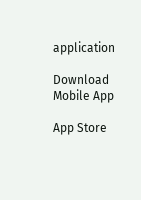application

Download Mobile App

App Store